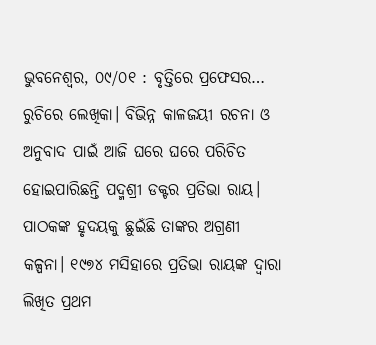ଭୁବନେଶ୍ଵର, ୦୯/୦୧ : ବୃତ୍ତିରେ ପ୍ରଫେସର… ରୁଚିରେ ଲେଖିକା। ବିଭିନ୍ନ କାଳଜୟୀ ରଚନା ଓ ଅନୁବାଦ ପାଇଁ ଆଜି ଘରେ ଘରେ ପରିଚିତ ହୋଇପାରିଛନ୍ତି ପଦ୍ମଶ୍ରୀ ଡକ୍ଟର ପ୍ରତିଭା ରାୟ। ପାଠକଙ୍କ ହୃଦୟକୁ ଛୁଇଁଛି ତାଙ୍କର ଅଗ୍ରଣୀ କଳ୍ପନା। ୧୯୭୪ ମସିହାରେ ପ୍ରତିଭା ରାୟଙ୍କ ଦ୍ଵାରା ଲିଖିତ ପ୍ରଥମ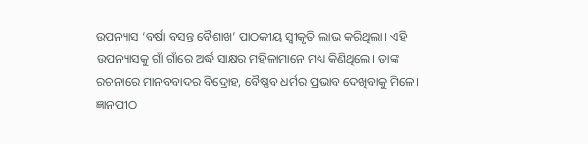ଉପନ୍ୟାସ ‘ବର୍ଷା ବସନ୍ତ ବୈଶାଖ’ ପାଠକୀୟ ସ୍ଵୀକୃତି ଲାଭ କରିଥିଲା। ଏହି ଉପନ୍ୟାସକୁ ଗାଁ ଗାଁରେ ଅର୍ଦ୍ଧ ସାକ୍ଷର ମହିଳାମାନେ ମଧ୍ୟ କିଣିଥିଲେ। ତାଙ୍କ ରଚନାରେ ମାନବବାଦର ବିଦ୍ରୋହ, ବୈଷ୍ଣବ ଧର୍ମର ପ୍ରଭାବ ଦେଖିବାକୁ ମିଳେ। ଜ୍ଞାନପୀଠ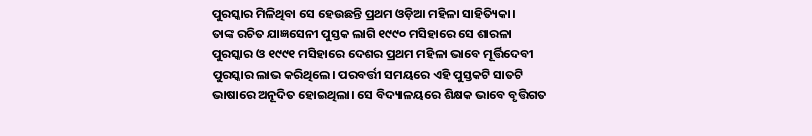ପୁରସ୍କାର ମିଳିଥିବା ସେ ହେଉଛନ୍ତି ପ୍ରଥମ ଓଡ଼ିଆ ମହିଳା ସାହିତ୍ୟିକା।
ତାଙ୍କ ରଚିତ ଯାଜ୍ଞସେନୀ ପୁସ୍ତକ ଲାଗି ୧୯୯୦ ମସିହାରେ ସେ ଶାରଳା ପୁରସ୍କାର ଓ ୧୯୯୧ ମସିହାରେ ଦେଶର ପ୍ରଥମ ମହିଳା ଭାବେ ମୂର୍ତ୍ତିଦେବୀ ପୁରସ୍କାର ଲାଭ କରିଥିଲେ। ପରବର୍ତ୍ତୀ ସମୟରେ ଏହି ପୁସ୍ତକଟି ସାତଟି ଭାଷାରେ ଅନୂଦିତ ହୋଇଥିଲା। ସେ ବିଦ୍ୟାଳୟରେ ଶିକ୍ଷକ ଭାବେ ବୃତ୍ତିଗତ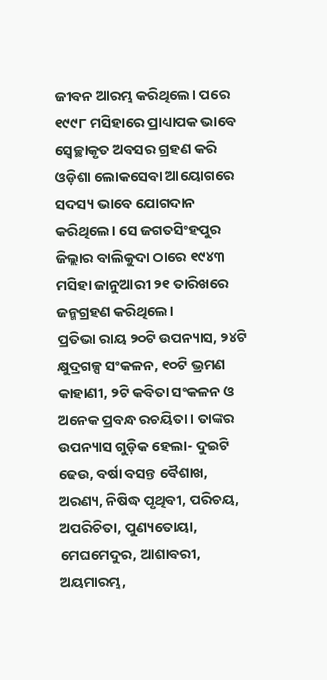ଜୀବନ ଆରମ୍ଭ କରିଥିଲେ। ପରେ ୧୯୯୮ ମସିହାରେ ପ୍ରାଧ୍ୟାପକ ଭାବେ ସ୍ଵେଚ୍ଛାକୃତ ଅବସର ଗ୍ରହଣ କରି ଓଡ଼ିଶା ଲୋକସେବା ଆୟୋଗରେ ସଦସ୍ୟ ଭାବେ ଯୋଗଦାନ କରିଥିଲେ। ସେ ଜଗତସିଂହପୁର ଜିଲ୍ଲାର ବାଲିକୁଦା ଠାରେ ୧୯୪୩ ମସିହା ଜାନୁଆରୀ ୨୧ ତାରିଖରେ ଜନ୍ମଗ୍ରହଣ କରିଥିଲେ।
ପ୍ରତିଭା ରାୟ ୨୦ଟି ଉପନ୍ୟାସ, ୨୪ଟି କ୍ଷୁଦ୍ରଗଳ୍ପ ସଂକଳନ, ୧୦ଟି ଭ୍ରମଣ କାହାଣୀ, ୨ଟି କବିତା ସଂକଳନ ଓ ଅନେକ ପ୍ରବନ୍ଧ ରଚୟିତା। ତାଙ୍କର ଉପନ୍ୟାସ ଗୁଡ଼ିକ ହେଲା- ଦୁଇଟି ଢେଉ, ବର୍ଷା ବସନ୍ତ ବୈଶାଖ, ଅରଣ୍ୟ, ନିଷିଦ୍ଧ ପୃଥିବୀ, ପରିଚୟ, ଅପରିଚିତା, ପୁଣ୍ୟତୋୟା, ମେଘମେଦୁର, ଆଶାବରୀ, ଅୟମାରମ୍ଭ,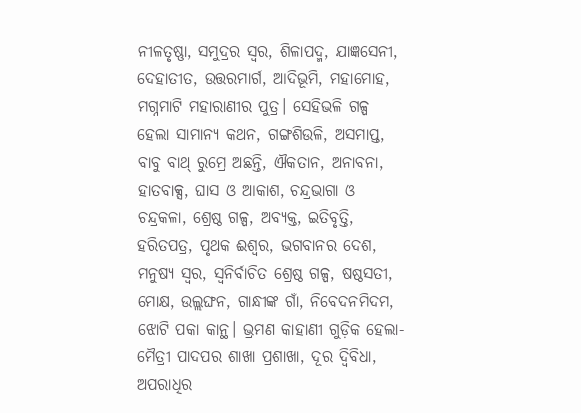ନୀଳତୃଷ୍ଣା, ସମୁଦ୍ରର ସ୍ଵର, ଶିଳାପଦ୍ମ, ଯାଜ୍ଞସେନୀ, ଦେହାତୀତ, ଉତ୍ତରମାର୍ଗ, ଆଦିଭୂମି, ମହାମୋହ, ମଗ୍ନମାଟି ମହାରାଣୀର ପୁତ୍ର। ସେହିଭଳି ଗଳ୍ପ ହେଲା ସାମାନ୍ୟ କଥନ, ଗଙ୍ଗଶିଉଳି, ଅସମାପ୍ତ, ବାବୁ ବାଥ୍ ରୁମ୍ରେ ଅଛନ୍ତି, ଐକତାନ, ଅନାବନା, ହାତବାକ୍ସ, ଘାସ ଓ ଆକାଶ, ଚନ୍ଦ୍ରଭାଗା ଓ ଚନ୍ଦ୍ରକଳା, ଶ୍ରେଷ୍ଠ ଗଳ୍ପ, ଅବ୍ୟକ୍ତ, ଇତିବୃତ୍ତି, ହରିତପତ୍ର, ପୃଥକ ଈଶ୍ଵର, ଭଗବାନର ଦେଶ, ମନୁଷ୍ୟ ସ୍ଵର, ସ୍ଵନିର୍ବାଚିତ ଶ୍ରେଷ୍ଠ ଗଳ୍ପ, ଷଷ୍ଠସତୀ, ମୋକ୍ଷ, ଉଲ୍ଲଙ୍ଘନ, ଗାନ୍ଧୀଙ୍କ ଗାଁ, ନିବେଦନମିଦମ, ଝୋଟି ପକା କାନ୍ଥ। ଭ୍ରମଣ କାହାଣୀ ଗୁଡ଼ିକ ହେଲା- ମୈତ୍ରୀ ପାଦପର ଶାଖା ପ୍ରଶାଖା, ଦୂର ଦ୍ଵିବିଧା, ଅପରାଧିର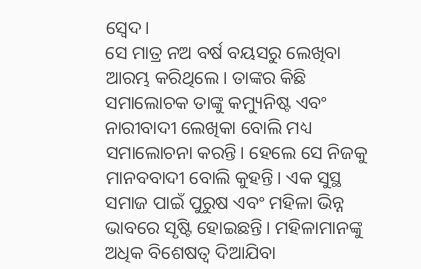ସ୍ଵେଦ।
ସେ ମାତ୍ର ନଅ ବର୍ଷ ବୟସରୁ ଲେଖିବା ଆରମ୍ଭ କରିଥିଲେ। ତାଙ୍କର କିଛି ସମାଲୋଚକ ତାଙ୍କୁ କମ୍ୟୁନିଷ୍ଟ ଏବଂ ନାରୀବାଦୀ ଲେଖିକା ବୋଲି ମଧ୍ୟ ସମାଲୋଚନା କରନ୍ତି। ହେଲେ ସେ ନିଜକୁ ମାନବବାଦୀ ବୋଲି କୁହନ୍ତି। ଏକ ସୁସ୍ଥ ସମାଜ ପାଇଁ ପୁରୁଷ ଏବଂ ମହିଳା ଭିନ୍ନ ଭାବରେ ସୃଷ୍ଟି ହୋଇଛନ୍ତି। ମହିଳାମାନଙ୍କୁ ଅଧିକ ବିଶେଷତ୍ଵ ଦିଆଯିବା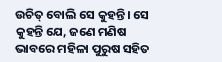ଉଚିତ୍ ବୋଲି ସେ କୁହନ୍ତି। ସେ କୁହନ୍ତି ଯେ, ଜଣେ ମଣିଷ ଭାବରେ ମହିଳା ପୁରୁଷ ସହିତ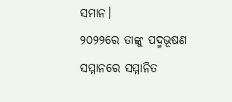ସମାନ।
୨୦୨୨ରେ ତାଙ୍କୁ ପଦ୍ମଭୂଷଣ ସମ୍ମାନରେ ସମ୍ମାନିତ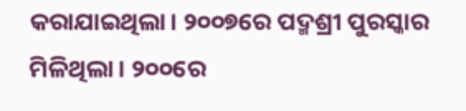କରାଯାଇଥିଲା। ୨୦୦୭ରେ ପଦ୍ମଶ୍ରୀ ପୁରସ୍କାର ମିଳିଥିଲା। ୨୦୦ରେ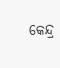କେନ୍ଦ୍ର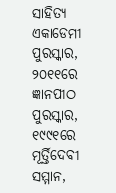ସାହିତ୍ୟ ଏକାଡେମୀ ପୁରସ୍କାର, ୨୦୧୧ରେ ଜ୍ଞାନପୀଠ ପୁରସ୍କାର, ୧୯୯୧ରେ ମୂର୍ତ୍ତିଦେବୀ ସମ୍ମାନ,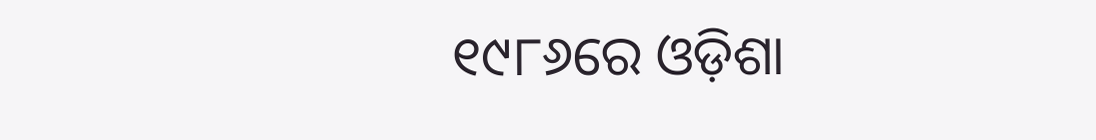୧୯୮୬ରେ ଓଡ଼ିଶା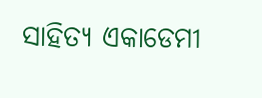ସାହିତ୍ୟ ଏକାଡେମୀ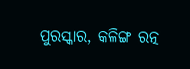ପୁରସ୍କାର, କଳିଙ୍ଗ ରତ୍ନ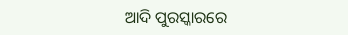ଆଦି ପୁରସ୍କାରରେ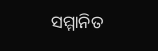ସମ୍ମାନିତ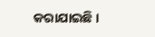କରାଯାଇଛି।